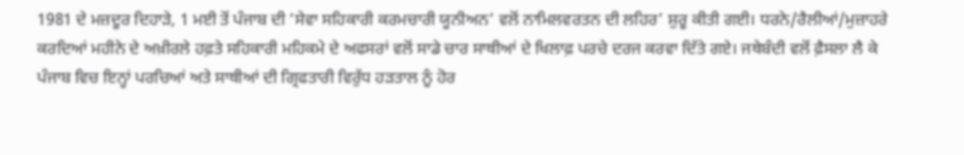1981 ਦੇ ਮਜ਼ਦੂਰ ਦਿਹਾੜੇ, 1 ਮਈ ਤੋਂ ਪੰਜਾਬ ਦੀ ‘ਸੇਵਾ ਸਹਿਕਾਰੀ ਕਰਮਚਾਰੀ ਯੂਨੀਅਨ’ ਵਲੋਂ ਨਾਮਿਲਵਰਤਨ ਦੀ ਲਹਿਰ’ ਸ਼ੁਰੂ ਕੀਤੀ ਗਈ। ਧਰਨੇ/ਰੈਲੀਆਂ/ਮੁਜ਼ਾਹਰੇ ਕਰਦਿਆਂ ਮਹੀਨੇ ਦੇ ਅਖ਼ੀਰਲੇ ਹਫ਼ਤੇ ਸਹਿਕਾਰੀ ਮਹਿਕਮੇ ਦੇ ਅਫਸਰਾਂ ਵਲੋਂ ਸਾਡੇ ਚਾਰ ਸਾਥੀਆਂ ਦੇ ਖਿਲਾਫ਼ ਪਰਚੇ ਦਰਜ ਕਰਵਾ ਦਿੱਤੇ ਗਏ। ਜਥੇਬੰਦੀ ਵਲੋਂ ਫ਼ੈਸਲਾ ਲੈ ਕੇ ਪੰਜਾਬ ਵਿਚ ਇਨ੍ਹਾਂ ਪਰਚਿਆਂ ਅਤੇ ਸਾਥੀਆਂ ਦੀ ਗ੍ਰਿਫਤਾਰੀ ਵਿਰੁੱਧ ਹੜਤਾਲ ਨੂੰ ਹੋਰ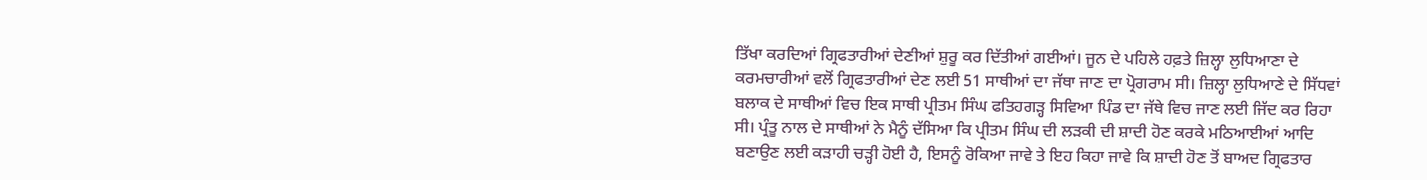ਤਿੱਖਾ ਕਰਦਿਆਂ ਗ੍ਰਿਫਤਾਰੀਆਂ ਦੇਣੀਆਂ ਸ਼ੁਰੂ ਕਰ ਦਿੱਤੀਆਂ ਗਈਆਂ। ਜੂਨ ਦੇ ਪਹਿਲੇ ਹਫ਼ਤੇ ਜ਼ਿਲ੍ਹਾ ਲੁਧਿਆਣਾ ਦੇ ਕਰਮਚਾਰੀਆਂ ਵਲੋਂ ਗ੍ਰਿਫਤਾਰੀਆਂ ਦੇਣ ਲਈ 51 ਸਾਥੀਆਂ ਦਾ ਜੱਥਾ ਜਾਣ ਦਾ ਪ੍ਰੋਗਰਾਮ ਸੀ। ਜ਼ਿਲ੍ਹਾ ਲੁਧਿਆਣੇ ਦੇ ਸਿੱਧਵਾਂ ਬਲਾਕ ਦੇ ਸਾਥੀਆਂ ਵਿਚ ਇਕ ਸਾਥੀ ਪ੍ਰੀਤਮ ਸਿੰਘ ਫਤਿਹਗੜ੍ਹ ਸਿਵਿਆ ਪਿੰਡ ਦਾ ਜੱਥੇ ਵਿਚ ਜਾਣ ਲਈ ਜਿੱਦ ਕਰ ਰਿਹਾ ਸੀ। ਪ੍ਰੰਤੂ ਨਾਲ ਦੇ ਸਾਥੀਆਂ ਨੇ ਮੈਨੂੰ ਦੱਸਿਆ ਕਿ ਪ੍ਰੀਤਮ ਸਿੰਘ ਦੀ ਲੜਕੀ ਦੀ ਸ਼ਾਦੀ ਹੋਣ ਕਰਕੇ ਮਠਿਆਈਆਂ ਆਦਿ ਬਣਾਉਣ ਲਈ ਕੜਾਹੀ ਚੜ੍ਹੀ ਹੋਈ ਹੈ, ਇਸਨੂੰ ਰੋਕਿਆ ਜਾਵੇ ਤੇ ਇਹ ਕਿਹਾ ਜਾਵੇ ਕਿ ਸ਼ਾਦੀ ਹੋਣ ਤੋਂ ਬਾਅਦ ਗ੍ਰਿਫਤਾਰ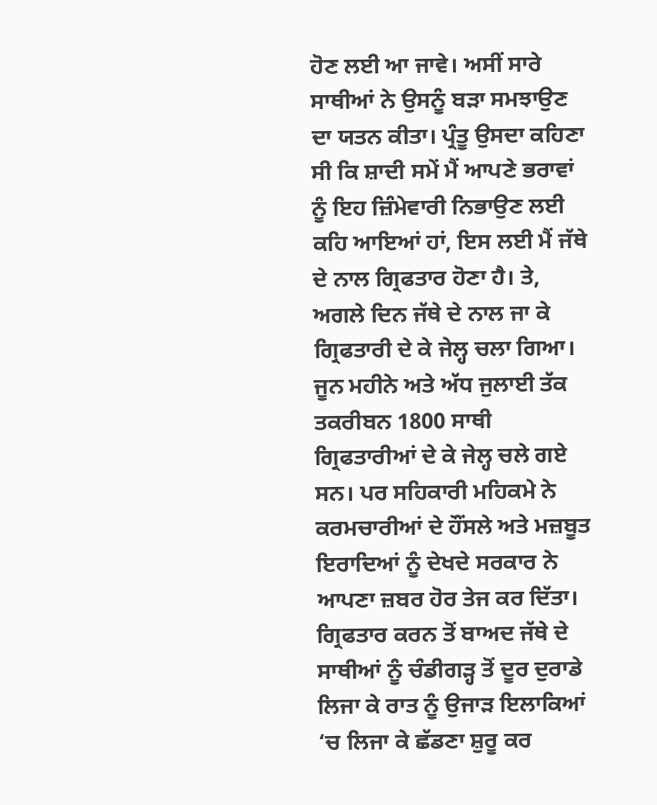ਹੋਣ ਲਈ ਆ ਜਾਵੇ। ਅਸੀਂ ਸਾਰੇ ਸਾਥੀਆਂ ਨੇ ਉਸਨੂੰ ਬੜਾ ਸਮਝਾਉਣ ਦਾ ਯਤਨ ਕੀਤਾ। ਪ੍ਰੰਤੂ ਉਸਦਾ ਕਹਿਣਾ ਸੀ ਕਿ ਸ਼ਾਦੀ ਸਮੇਂ ਮੈਂ ਆਪਣੇ ਭਰਾਵਾਂ ਨੂੰ ਇਹ ਜ਼ਿੰਮੇਵਾਰੀ ਨਿਭਾਉਣ ਲਈ ਕਹਿ ਆਇਆਂ ਹਾਂ, ਇਸ ਲਈ ਮੈਂ ਜੱਥੇ ਦੇ ਨਾਲ ਗ੍ਰਿਫਤਾਰ ਹੋਣਾ ਹੈ। ਤੇ, ਅਗਲੇ ਦਿਨ ਜੱਥੇ ਦੇ ਨਾਲ ਜਾ ਕੇ ਗ੍ਰਿਫਤਾਰੀ ਦੇ ਕੇ ਜੇਲ੍ਹ ਚਲਾ ਗਿਆ।
ਜੂਨ ਮਹੀਨੇ ਅਤੇ ਅੱਧ ਜੁਲਾਈ ਤੱਕ ਤਕਰੀਬਨ 1800 ਸਾਥੀ ਗ੍ਰਿਫਤਾਰੀਆਂ ਦੇ ਕੇ ਜੇਲ੍ਹ ਚਲੇ ਗਏ ਸਨ। ਪਰ ਸਹਿਕਾਰੀ ਮਹਿਕਮੇ ਨੇ ਕਰਮਚਾਰੀਆਂ ਦੇ ਹੌਂਸਲੇ ਅਤੇ ਮਜ਼ਬੂਤ ਇਰਾਦਿਆਂ ਨੂੰ ਦੇਖਦੇ ਸਰਕਾਰ ਨੇ ਆਪਣਾ ਜ਼ਬਰ ਹੋਰ ਤੇਜ ਕਰ ਦਿੱਤਾ। ਗ੍ਰਿਫਤਾਰ ਕਰਨ ਤੋਂ ਬਾਅਦ ਜੱਥੇ ਦੇ ਸਾਥੀਆਂ ਨੂੰ ਚੰਡੀਗੜ੍ਹ ਤੋਂ ਦੂਰ ਦੁਰਾਡੇ ਲਿਜਾ ਕੇ ਰਾਤ ਨੂੰ ਉਜਾੜ ਇਲਾਕਿਆਂ ‘ਚ ਲਿਜਾ ਕੇ ਛੱਡਣਾ ਸ਼ੁਰੂ ਕਰ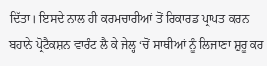ਦਿੱਤਾ। ਇਸਦੇ ਨਾਲ ਹੀ ਕਰਮਚਾਰੀਆਂ ਤੋਂ ਰਿਕਾਰਡ ਪ੍ਰਾਪਤ ਕਰਨ ਬਹਾਨੇ ਪ੍ਰੋਟੈਕਸ਼ਨ ਵਾਰੰਟ ਲੈ ਕੇ ਜੇਲ੍ਹ ‘ਚੋਂ ਸਾਥੀਆਂ ਨੂੰ ਲਿਜਾਣਾ ਸ਼ੁਰੂ ਕਰ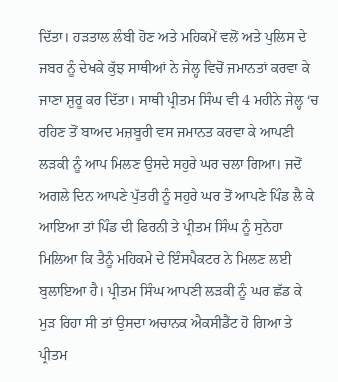ਦਿੱਤਾ। ਹੜਤਾਲ ਲੰਬੀ ਹੋਣ ਅਤੇ ਮਹਿਕਮੇਂ ਵਲੋਂ ਅਤੇ ਪੁਲਿਸ ਦੇ ਜਬਰ ਨੂੰ ਦੇਖਕੇ ਕੁੱਝ ਸਾਥੀਆਂ ਨੇ ਜੇਲ੍ਹ ਵਿਚੋਂ ਜਮਾਨਤਾਂ ਕਰਵਾ ਕੇ ਜਾਣਾ ਸ਼ੁਰੂ ਕਰ ਦਿੱਤਾ। ਸਾਥੀ ਪ੍ਰੀਤਮ ਸਿੰਘ ਵੀ 4 ਮਹੀਨੇ ਜੇਲ੍ਹ ‘ਚ ਰਹਿਣ ਤੋਂ ਬਾਅਦ ਮਜ਼ਬੂਰੀ ਵਸ ਜਮਾਨਤ ਕਰਵਾ ਕੇ ਆਪਣੀ ਲੜਕੀ ਨੂੰ ਆਪ ਮਿਲਣ ਉਸਦੇ ਸਹੁਰੇ ਘਰ ਚਲਾ ਗਿਆ। ਜਦੋਂ ਅਗਲੇ ਦਿਨ ਆਪਣੇ ਪੁੱਤਰੀ ਨੂੰ ਸਹੁਰੇ ਘਰ ਤੋਂ ਆਪਣੇ ਪਿੰਡ ਲੈ ਕੇ ਆਇਆ ਤਾਂ ਪਿੰਡ ਦੀ ਫਿਰਨੀ ਤੇ ਪ੍ਰੀਤਮ ਸਿੰਘ ਨੂੰ ਸੁਨੇਹਾ ਮਿਲਿਆ ਕਿ ਤੈਨੂੰ ਮਹਿਕਮੇ ਦੇ ਇੰਸਪੈਕਟਰ ਨੇ ਮਿਲਣ ਲਈ ਬੁਲਾਇਆ ਹੈ। ਪ੍ਰੀਤਮ ਸਿੰਘ ਆਪਣੀ ਲੜਕੀ ਨੂੰ ਘਰ ਛੱਡ ਕੇ ਮੁੜ ਰਿਹਾ ਸੀ ਤਾਂ ਉਸਦਾ ਅਚਾਨਕ ਐਕਸੀਡੈਂਟ ਹੋ ਗਿਆ ਤੇ ਪ੍ਰੀਤਮ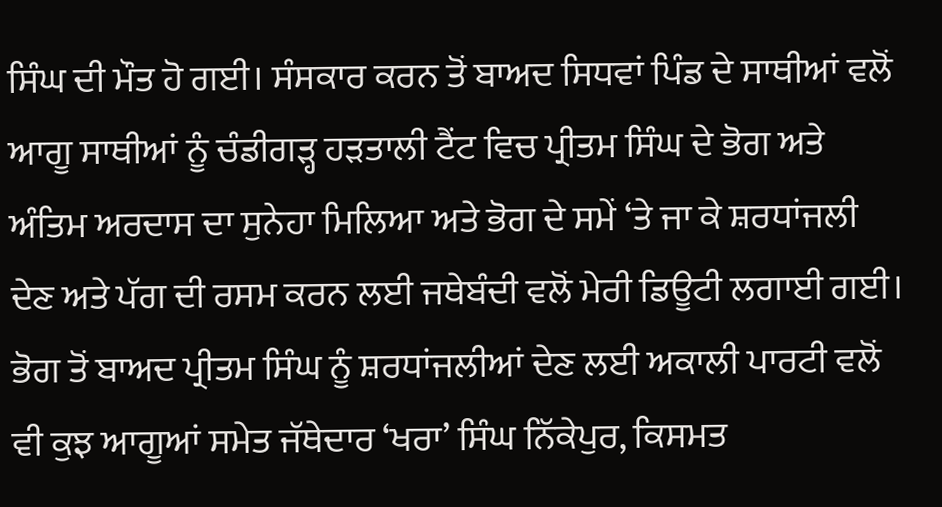ਸਿੰਘ ਦੀ ਮੌਤ ਹੋ ਗਈ। ਸੰਸਕਾਰ ਕਰਨ ਤੋਂ ਬਾਅਦ ਸਿਧਵਾਂ ਪਿੰਡ ਦੇ ਸਾਥੀਆਂ ਵਲੋਂ ਆਗੂ ਸਾਥੀਆਂ ਨੂੰ ਚੰਡੀਗੜ੍ਹ ਹੜਤਾਲੀ ਟੈਂਟ ਵਿਚ ਪ੍ਰੀਤਮ ਸਿੰਘ ਦੇ ਭੋਗ ਅਤੇ ਅੰਤਿਮ ਅਰਦਾਸ ਦਾ ਸੁਨੇਹਾ ਮਿਲਿਆ ਅਤੇ ਭੋਗ ਦੇ ਸਮੇਂ ‘ਤੇ ਜਾ ਕੇ ਸ਼ਰਧਾਂਜਲੀ ਦੇਣ ਅਤੇ ਪੱਗ ਦੀ ਰਸਮ ਕਰਨ ਲਈ ਜਥੇਬੰਦੀ ਵਲੋਂ ਮੇਰੀ ਡਿਊਟੀ ਲਗਾਈ ਗਈ।
ਭੋਗ ਤੋਂ ਬਾਅਦ ਪ੍ਰੀਤਮ ਸਿੰਘ ਨੂੰ ਸ਼ਰਧਾਂਜਲੀਆਂ ਦੇਣ ਲਈ ਅਕਾਲੀ ਪਾਰਟੀ ਵਲੋਂ ਵੀ ਕੁਝ ਆਗੂਆਂ ਸਮੇਤ ਜੱਥੇਦਾਰ ‘ਖਰਾ’ ਸਿੰਘ ਨਿੱਕੇਪੁਰ, ਕਿਸਮਤ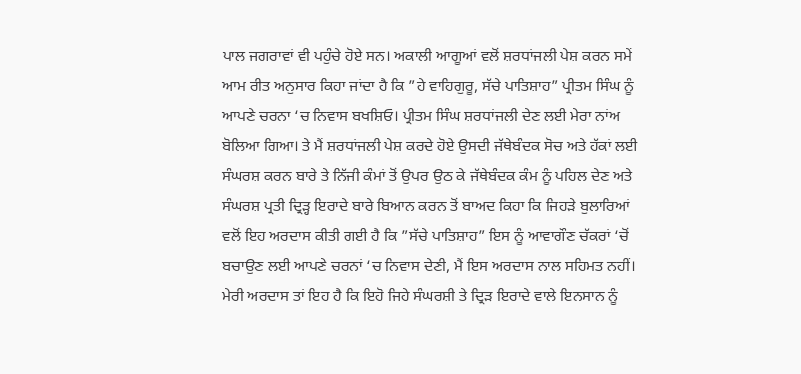ਪਾਲ ਜਗਰਾਵਾਂ ਵੀ ਪਹੁੰਚੇ ਹੋਏ ਸਨ। ਅਕਾਲੀ ਆਗੂਆਂ ਵਲੋਂ ਸ਼ਰਧਾਂਜਲੀ ਪੇਸ਼ ਕਰਨ ਸਮੇਂ ਆਮ ਰੀਤ ਅਨੁਸਾਰ ਕਿਹਾ ਜਾਂਦਾ ਹੈ ਕਿ ”ਹੇ ਵਾਹਿਗੁਰੂ, ਸੱਚੇ ਪਾਤਿਸ਼ਾਹ” ਪ੍ਰੀਤਮ ਸਿੰਘ ਨੂੰ ਆਪਣੇ ਚਰਨਾ ‘ਚ ਨਿਵਾਸ ਬਖਸ਼ਿਓ। ਪ੍ਰੀਤਮ ਸਿੰਘ ਸ਼ਰਧਾਂਜਲੀ ਦੇਣ ਲਈ ਮੇਰਾ ਨਾਂਅ ਬੋਲਿਆ ਗਿਆ। ਤੇ ਮੈਂ ਸ਼ਰਧਾਂਜਲੀ ਪੇਸ਼ ਕਰਦੇ ਹੋਏ ਉਸਦੀ ਜੱਥੇਬੰਦਕ ਸੋਚ ਅਤੇ ਹੱਕਾਂ ਲਈ ਸੰਘਰਸ਼ ਕਰਨ ਬਾਰੇ ਤੇ ਨਿੱਜੀ ਕੰਮਾਂ ਤੋਂ ਉਪਰ ਉਠ ਕੇ ਜੱਥੇਬੰਦਕ ਕੰਮ ਨੂੰ ਪਹਿਲ ਦੇਣ ਅਤੇ ਸੰਘਰਸ਼ ਪ੍ਰਤੀ ਦ੍ਰਿੜ੍ਹ ਇਰਾਦੇ ਬਾਰੇ ਬਿਆਨ ਕਰਨ ਤੋਂ ਬਾਅਦ ਕਿਹਾ ਕਿ ਜਿਹੜੇ ਬੁਲਾਰਿਆਂ ਵਲੋਂ ਇਹ ਅਰਦਾਸ ਕੀਤੀ ਗਈ ਹੈ ਕਿ ”ਸੱਚੇ ਪਾਤਿਸ਼ਾਹ” ਇਸ ਨੂੰ ਆਵਾਗੌਣ ਚੱਕਰਾਂ ‘ਚੋਂ ਬਚਾਉਣ ਲਈ ਆਪਣੇ ਚਰਨਾਂ ‘ਚ ਨਿਵਾਸ ਦੇਣੀ, ਮੈਂ ਇਸ ਅਰਦਾਸ ਨਾਲ ਸਹਿਮਤ ਨਹੀਂ। ਮੇਰੀ ਅਰਦਾਸ ਤਾਂ ਇਹ ਹੈ ਕਿ ਇਹੋ ਜਿਹੇ ਸੰਘਰਸ਼ੀ ਤੇ ਦ੍ਰਿੜ ਇਰਾਦੇ ਵਾਲੇ ਇਨਸਾਨ ਨੂੰ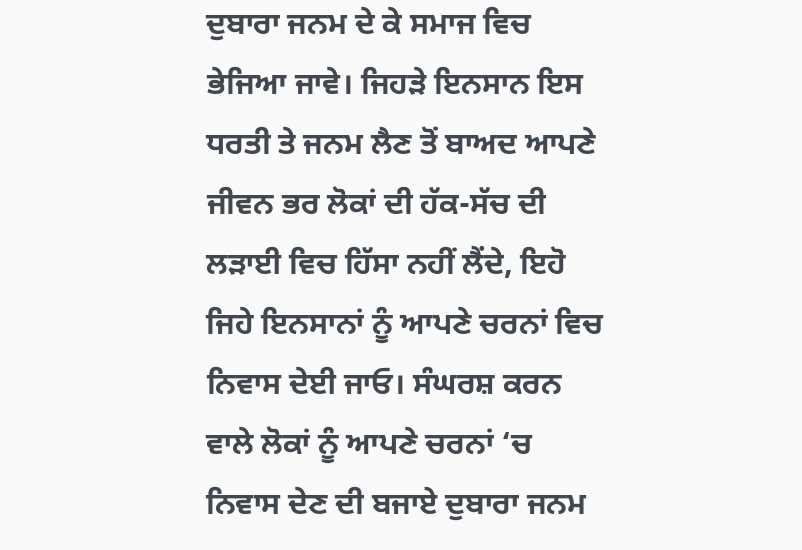ਦੁਬਾਰਾ ਜਨਮ ਦੇ ਕੇ ਸਮਾਜ ਵਿਚ ਭੇਜਿਆ ਜਾਵੇ। ਜਿਹੜੇ ਇਨਸਾਨ ਇਸ ਧਰਤੀ ਤੇ ਜਨਮ ਲੈਣ ਤੋਂ ਬਾਅਦ ਆਪਣੇ ਜੀਵਨ ਭਰ ਲੋਕਾਂ ਦੀ ਹੱਕ-ਸੱਚ ਦੀ ਲੜਾਈ ਵਿਚ ਹਿੱਸਾ ਨਹੀਂ ਲੈਂਦੇ, ਇਹੋ ਜਿਹੇ ਇਨਸਾਨਾਂ ਨੂੰ ਆਪਣੇ ਚਰਨਾਂ ਵਿਚ ਨਿਵਾਸ ਦੇਈ ਜਾਓ। ਸੰਘਰਸ਼ ਕਰਨ ਵਾਲੇ ਲੋਕਾਂ ਨੂੰ ਆਪਣੇ ਚਰਨਾਂ ‘ਚ ਨਿਵਾਸ ਦੇਣ ਦੀ ਬਜਾਏ ਦੁਬਾਰਾ ਜਨਮ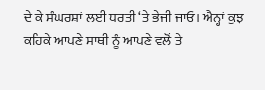ਦੇ ਕੇ ਸੰਘਰਸ਼ਾਂ ਲਈ ਧਰਤੀ ‘ਤੇ ਭੇਜੀ ਜਾਓ। ਐਨ੍ਹਾਂ ਕੁਝ ਕਹਿਕੇ ਆਪਣੇ ਸਾਥੀ ਨੂੰ ਆਪਣੇ ਵਲੋਂ ਤੇ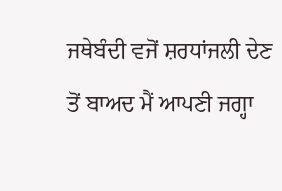ਜਥੇਬੰਦੀ ਵਜੋਂ ਸ਼ਰਧਾਂਜਲੀ ਦੇਣ ਤੋਂ ਬਾਅਦ ਮੈਂ ਆਪਣੀ ਜਗ੍ਹਾ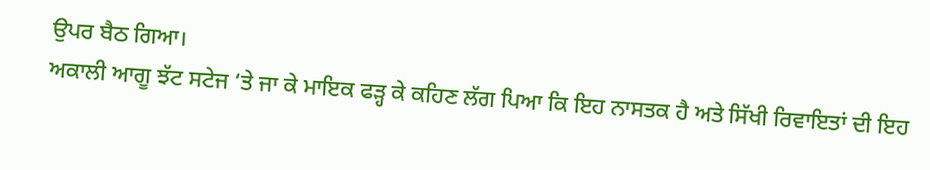ਉਪਰ ਬੈਠ ਗਿਆ।
ਅਕਾਲੀ ਆਗੂ ਝੱਟ ਸਟੇਜ ‘ਤੇ ਜਾ ਕੇ ਮਾਇਕ ਫੜ੍ਹ ਕੇ ਕਹਿਣ ਲੱਗ ਪਿਆ ਕਿ ਇਹ ਨਾਸਤਕ ਹੈ ਅਤੇ ਸਿੱਖੀ ਰਿਵਾਇਤਾਂ ਦੀ ਇਹ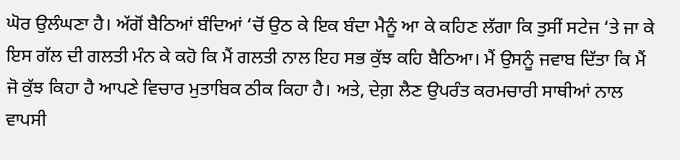ਘੋਰ ਉਲੰਘਣਾ ਹੈ। ਅੱਗੋਂ ਬੈਠਿਆਂ ਬੰਦਿਆਂ ‘ਚੋਂ ਉਠ ਕੇ ਇਕ ਬੰਦਾ ਮੈਨੂੰ ਆ ਕੇ ਕਹਿਣ ਲੱਗਾ ਕਿ ਤੁਸੀਂ ਸਟੇਜ ‘ਤੇ ਜਾ ਕੇ ਇਸ ਗੱਲ ਦੀ ਗਲਤੀ ਮੰਨ ਕੇ ਕਹੋ ਕਿ ਮੈਂ ਗਲਤੀ ਨਾਲ ਇਹ ਸਭ ਕੁੱਝ ਕਹਿ ਬੈਠਿਆ। ਮੈਂ ਉਸਨੂੰ ਜਵਾਬ ਦਿੱਤਾ ਕਿ ਮੈਂ ਜੋ ਕੁੱਝ ਕਿਹਾ ਹੈ ਆਪਣੇ ਵਿਚਾਰ ਮੁਤਾਬਿਕ ਠੀਕ ਕਿਹਾ ਹੈ। ਅਤੇ, ਦੇਗ਼ ਲੈਣ ਉਪਰੰਤ ਕਰਮਚਾਰੀ ਸਾਥੀਆਂ ਨਾਲ ਵਾਪਸੀ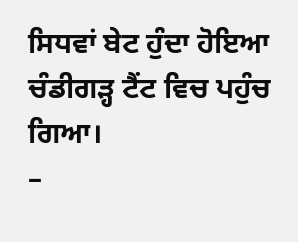ਸਿਧਵਾਂ ਬੇਟ ਹੁੰਦਾ ਹੋਇਆ ਚੰਡੀਗੜ੍ਹ ਟੈਂਟ ਵਿਚ ਪਹੁੰਚ ਗਿਆ।
–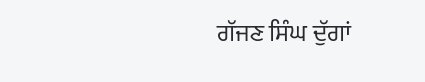ਗੱਜਣ ਸਿੰਘ ਦੁੱਗਾਂ